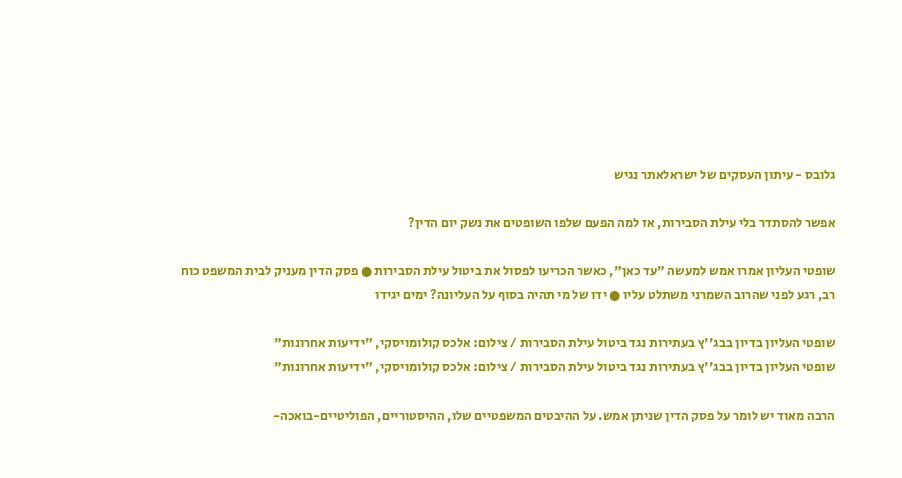גלובס - עיתון העסקים של ישראלאתר נגיש

אפשר להסתדר בלי עילת הסבירות, אז למה הפעם שלפו השופטים את נשק יום הדין?

שופטי העליון אמרו אמש למעשה "עד כאן", כאשר הכריעו לפסול את ביטול עילת הסבירות ● פסק הדין מעניק לבית המשפט כוח רב, רגע לפני שהרוב השמרני משתלט עליו ● ידו של מי תהיה בסוף על העליונה? ימים יגידו

שופטי העליון בדיון בבג''ץ בעתירות נגד ביטול עילת הסבירות / צילום: אלכס קולומויסקי, "ידיעות אחרונות"
שופטי העליון בדיון בבג''ץ בעתירות נגד ביטול עילת הסבירות / צילום: אלכס קולומויסקי, "ידיעות אחרונות"

הרבה מאוד יש לומר על פסק הדין שניתן אמש. על ההיבטים המשפטיים שלו, ההיסטוריים, הפוליטיים-בואכה-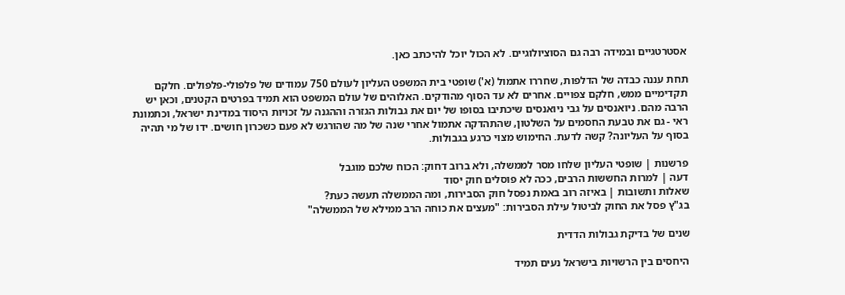אסטרטגיים ובמידה רבה גם הסוציולוגיים. לא הכול יוכל להיכתב כאן.

תחת עננה כבדה של הדלפות, שחררו אתמול (א') שופטי בית המשפט העליון לעולם 750 עמודים של פלפולי-פלפולים. חלקם תקדימיים ממש, חלקם צפויים. אחרים לא עד הסוף מהודקים. האלוהים של עולם המשפט הוא תמיד בפרטים הקטנים, וכאן יש הרבה מהם. ניואנסים על גבי ניואנסים שיכתיבו בסופו של יום את גבולות הגזרה וההגנה על זכויות היסוד במדינת ישראל, וכתמונת ראי - גם את טבעת החסמים על השלטון, שהתהדקה אתמול אחרי שנה של מה שהורגש לא פעם כשכרון חושים. ידו של מי תהיה בסוף על העליונה? קשה לדעת. החימוש מצוי כרגע בגבולות.

פרשנות | שופטי העליון שלחו מסר לממשלה, ולא ברוב דחוק: הכוח שלכם מוגבל
דעה | למרות החששות הרבים, ככה לא פוסלים חוק יסוד
שאלות ותשובות | באיזה רוב באמת נפסל חוק הסבירות, ומה הממשלה תעשה כעת?
בג"ץ פסל את החוק לביטול עילת הסבירות: "מעצים את כוחה הרב ממילא של הממשלה"

שנים של בדיקת גבולות הדדית

היחסים בין הרשויות בישראל נעים תמיד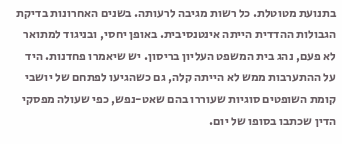בתנועת מטוטלת. כל רשות מגיבה לרעותה. בשנים האחרונות בדיקת הגבולות ההדדית הייתה אינטנסיבית. באופן יחסי, ובניגוד למתואר לא פעם, נהג בית המשפט העליון בריסון. יש שיאמרו פחדנות. היד על ההתערבות ממש לא הייתה קלה, גם כשהגיעו לפתחם של יושבי קומת השופטים סוגיות שעוררו בהם שאט-נפש, כפי שעולה מפסקי הדין שכתבו בסופו של יום.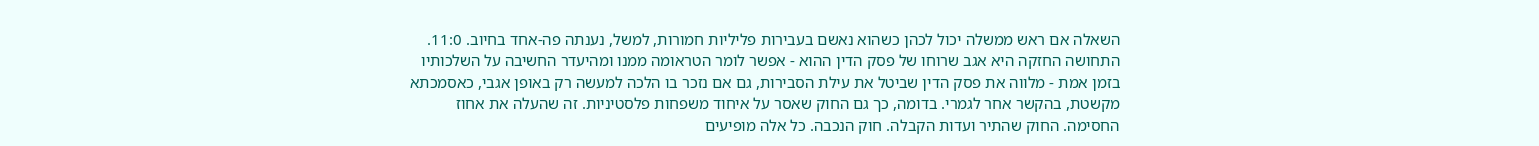השאלה אם ראש ממשלה יכול לכהן כשהוא נאשם בעבירות פליליות חמורות, למשל, נענתה פה-אחד בחיוב. 11:0. התחושה החזקה היא אגב שרוחו של פסק הדין ההוא - אפשר לומר הטראומה ממנו ומהיעדר החשיבה על השלכותיו בזמן אמת - מלווה את פסק הדין שביטל את עילת הסבירות, גם אם נזכר בו הלכה למעשה רק באופן אגבי, כאסמכתא מקשטת, בהקשר אחר לגמרי. בדומה, כך גם החוק שאסר על איחוד משפחות פלסטיניות. זה שהעלה את אחוז החסימה. החוק שהתיר ועדות הקבלה. חוק הנכבה. כל אלה מופיעים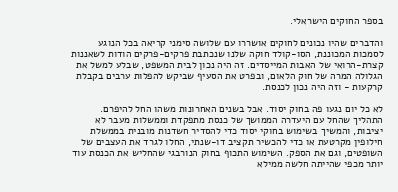בספר החוקים הישראלי.

והדברים שהיו נכונים לחוקים אושררו עם שלושה סימני קריאה בכל הנוגע לסמכות המכוננת, הסו-קולד חוקה שלנו שנכתבת פרקים-פרקים הודות לשאננות קצרת-הרואי של האבות המייסדים. זה היה נכון לבית המשפט, שבלע למשל את הגלולה המרה של חוק הלאום, ובפרט את הסעיף שביקש להפלות ערבים בקבלת קרקעות - וזה היה נכון לכנסת.

לא כל יום נגעו פה בחוק יסוד. אבל בשנים האחרונות משהו החל להיפרם. התהליך שהחל עם היעדרה הממושך של כנסת מתפקדת וממשלות מעבר לא יציבות, והמשיך בשימוש בחוקי יסוד כדי להסדיר חשדנות מובנית בממשלת חילופין מקרטעת או כדי להכשיר תקציב דו-שנתי, החלו לגרד את העצבים של השופטים, וגם את הספק. השימוש התכוף בחוק הנורבגי שהחליש את הכנסת עוד יותר מכפי שהייתה חלשה ממילא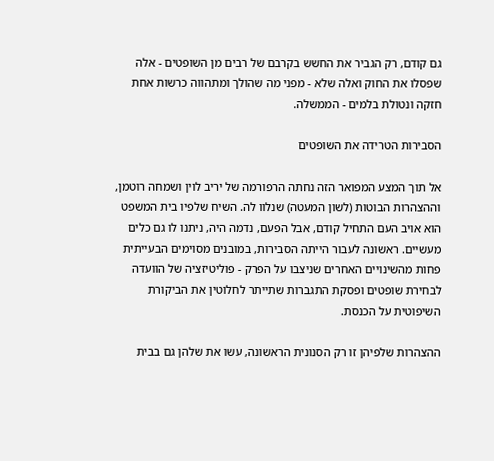גם קודם, רק הגביר את החשש בקרבם של רבים מן השופטים - אלה שפסלו את החוק ואלה שלא - מפני מה שהולך ומתהווה כרשות אחת חזקה ונטולת בלמים - הממשלה.

הסבירות הטרידה את השופטים

אל תוך המצע המפואר הזה נחתה הרפורמה של יריב לוין ושמחה רוטמן, וההצהרות הבוטות (לשון המעטה) שנלוו לה. השיח שלפיו בית המשפט הוא אויב העם התחיל קודם, אבל הפעם, נדמה היה, ניתנו לו גם כלים מעשיים. ראשונה לעבור הייתה הסבירות, במובנים מסוימים הבעייתית פחות מהשינויים האחרים שניצבו על הפרק - פוליטיזציה של הוועדה לבחירת שופטים ופסקת התגברות שתייתר לחלוטין את הביקורת השיפוטית על הכנסת.

ההצהרות שלפיהן זו רק הסנונית הראשונה, עשו את שלהן גם בבית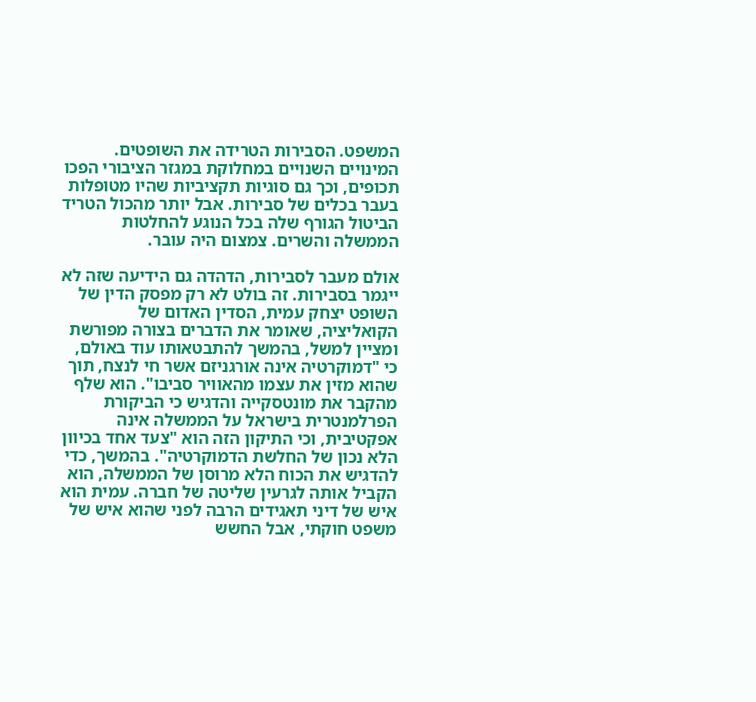המשפט. הסבירות הטרידה את השופטים. המינויים השנויים במחלוקת במגזר הציבורי הפכו תכופים, וכך גם סוגיות תקציביות שהיו מטופלות בעבר בכלים של סבירות. אבל יותר מהכול הטריד הביטול הגורף שלה בכל הנוגע להחלטות הממשלה והשרים. צמצום היה עובר.

אולם מעבר לסבירות, הדהדה גם הידיעה שזה לא ייגמר בסבירות. זה בולט לא רק מפסק הדין של השופט יצחק עמית, הסדין האדום של הקואליציה, שאומר את הדברים בצורה מפורשת ומציין למשל, בהמשך להתבטאותו עוד באולם, כי "דמוקרטיה אינה אורגניזם אשר חי לנצח, תוך שהוא מזין את עצמו מהאוויר סביבו". הוא שלף מהקבר את מונטסקייה והדגיש כי הביקורת הפרלמנטרית בישראל על הממשלה אינה אפקטיבית, וכי התיקון הזה הוא "צעד אחד בכיוון הלא נכון של החלשת הדמוקרטיה". בהמשך, כדי להדגיש את הכוח הלא מרוסן של הממשלה, הוא הקביל אותה לגרעין שליטה של חברה. עמית הוא איש של דיני תאגידים הרבה לפני שהוא איש של משפט חוקתי, אבל החשש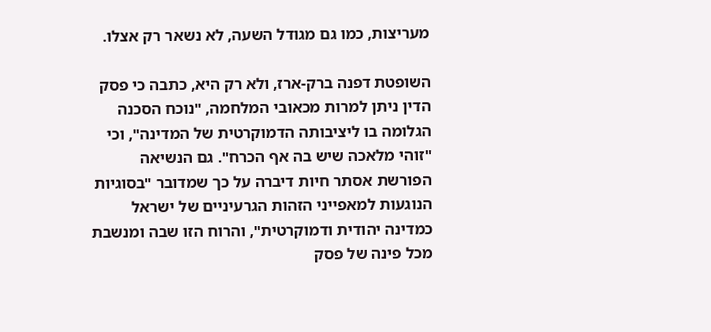מעריצות, כמו גם מגודל השעה, לא נשאר רק אצלו.

השופטת דפנה ברק-ארז, ולא רק היא, כתבה כי פסק הדין ניתן למרות מכאובי המלחמה, "נוכח הסכנה הגלומה בו ליציבותה הדמוקרטית של המדינה", וכי "זוהי מלאכה שיש בה אף הכרח". גם הנשיאה הפורשת אסתר חיות דיברה על כך שמדובר "בסוגיות הנוגעות למאפייני הזהות הגרעיניים של ישראל כמדינה יהודית ודמוקרטית", והרוח הזו שבה ומנשבת מכל פינה של פסק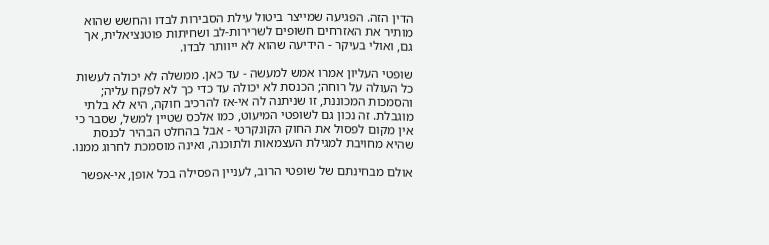הדין הזה. הפגיעה שמייצר ביטול עילת הסבירות לבדו והחשש שהוא מותיר את האזרחים חשופים לשרירות-לב ושחיתות פוטנציאלית, אך גם, ואולי בעיקר - הידיעה שהוא לא ייוותר לבדו.

שופטי העליון אמרו אמש למעשה - עד כאן. ממשלה לא יכולה לעשות כל העולה על רוחה; הכנסת לא יכולה עד כדי כך לא לפקח עליה; והסמכות המכוננת, זו שניתנה לה אי-אז להרכיב חוקה, היא לא בלתי מוגבלת. זה נכון גם לשופטי המיעוט, כמו אלכס שטיין למשל, שסבר כי אין מקום לפסול את החוק הקונקרטי - אבל בהחלט הבהיר לכנסת שהיא מחויבת למגילת העצמאות ולתוכנה, ואינה מוסמכת לחרוג ממנו.

אולם מבחינתם של שופטי הרוב, לעניין הפסילה בכל אופן, אי-אפשר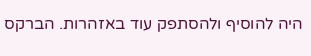היה להוסיף ולהסתפק עוד באזהרות. הברקס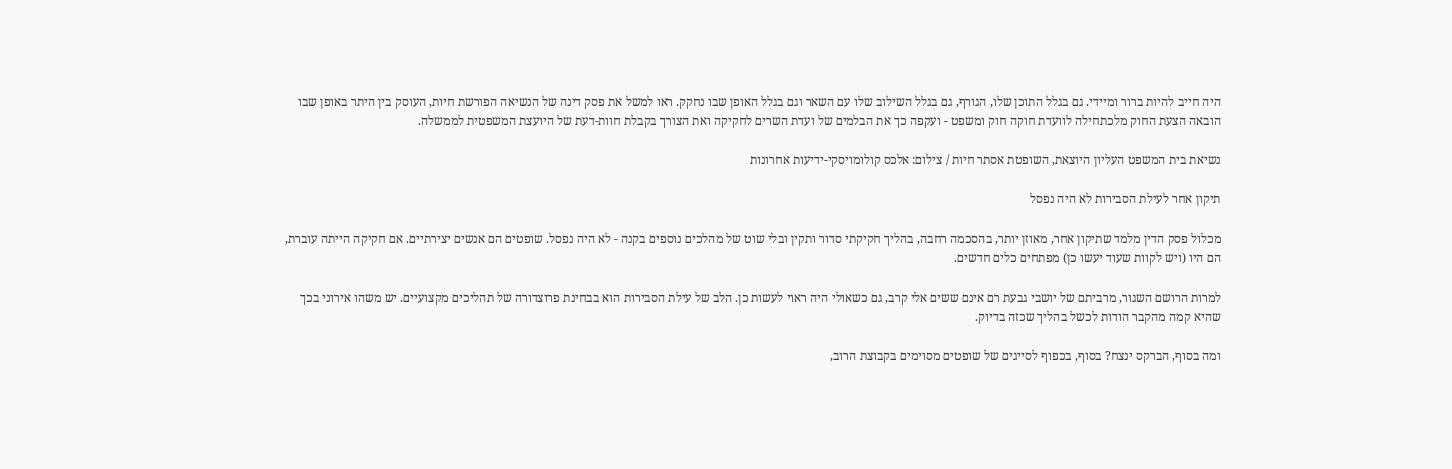היה חייב להיות ברור ומיידי. גם בגלל התוכן שלו, הגורף, גם בגלל השילוב שלו עם השאר וגם בגלל האופן שבו נחקק. ראו למשל את פסק דינה של הנשיאה הפורשת חיות, העוסק בין היתר באופן שבו הובאה הצעת החוק מלכתחילה לוועדת חוקה חוק ומשפט - ועקפה כך את הבלמים של ועדת השרים לחקיקה ואת הצורך בקבלת חוות-דעת של היועצת המשפטית לממשלה.

נשיאת בית המשפט העליון היוצאת, השופטת אסתר חיות / צילום: אלכס קולומויסקי-ידיעות אחרונות

תיקון אחר לעילת הסבירות לא היה נפסל

מכלול פסק הדין מלמד שתיקון אחר, מאוזן יותר, בהסכמה רחבה, בהליך חקיקתי סדור ותקין ובלי שוט של מהלכים נוספים בקנה - לא היה נפסל. שופטים הם אנשים יצירתיים. אם חקיקה הייתה עוברת, הם היו (ויש לקוות שעוד יעשו כן) מפתחים כלים חדשים.

למרות הרושם השגור, מרביתם של יושבי גבעת רם אינם ששים אלי קרב, גם כשאולי היה ראוי לעשות כן. הלב של עילת הסבירות הוא בבחינת פרוצדורה של תהליכים מקצועיים. יש משהו אירוני בכך שהיא קמה מהקבר הודות לכשל בהליך שכזה בדיוק.

ומה בסוף, הברקס ינצח? בסוף, בכפוף לסייגים של שופטים מסוימים בקבוצת הרוב,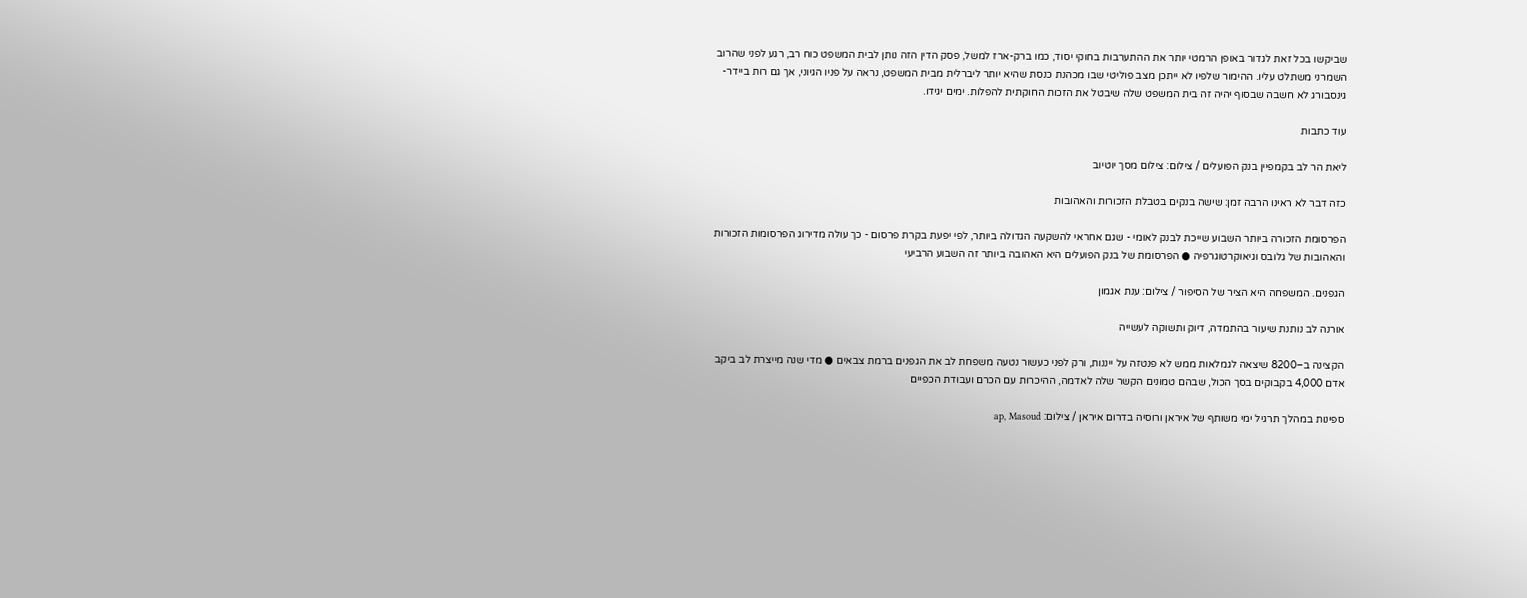שביקשו בכל זאת לגדור באופן הרמטי יותר את ההתערבות בחוקי יסוד, כמו ברק-ארז למשל, פסק הדין הזה נותן לבית המשפט כוח רב, רגע לפני שהרוב השמרני משתלט עליו. ההימור שלפיו לא ייתכן מצב פוליטי שבו מכהנת כנסת שהיא יותר ליברלית מבית המשפט, נראה על פניו הגיוני, אך גם רות ביידר-גינסבורג לא חשבה שבסוף יהיה זה בית המשפט שלה שיבטל את הזכות החוקתית להפלות. ימים יגידו.

עוד כתבות

ליאת הר לב בקמפיין בנק הפועלים / צילום: צילום מסך יוטיוב

כזה דבר לא ראינו הרבה זמן: שישה בנקים בטבלת הזכורות והאהובות

הפרסומת הזכורה ביותר השבוע שייכת לבנק לאומי - שגם אחראי להשקעה הגדולה ביותר, לפי יפעת בקרת פרסום - כך עולה מדירוג הפרסומות הזכורות והאהובות של גלובס וגיאוקרטוגרפיה ● הפרסומת של בנק הפועלים היא האהובה ביותר זה השבוע הרביעי

הגפנים. המשפחה היא הציר של הסיפור / צילום: ענת אגמון

אורנה לב נותנת שיעור בהתמדה, דיוק ותשוקה לעשייה

הקצינה ב–8200 שיצאה לגמלאות ממש לא פנטזה על ייננות, ורק לפני כעשור נטעה משפחת לב את הגפנים ברמת צבאים ● מדי שנה מייצרת לב ביקב אדם 4,000 בקבוקים בסך הכול, שבהם טמונים הקשר שלה לאדמה, ההיכרות עם הכרם ועבודת הכפיים

ספינות במהלך תרגיל ימי משותף של איראן ורוסיה בדרום איראן / צילום: ap, Masoud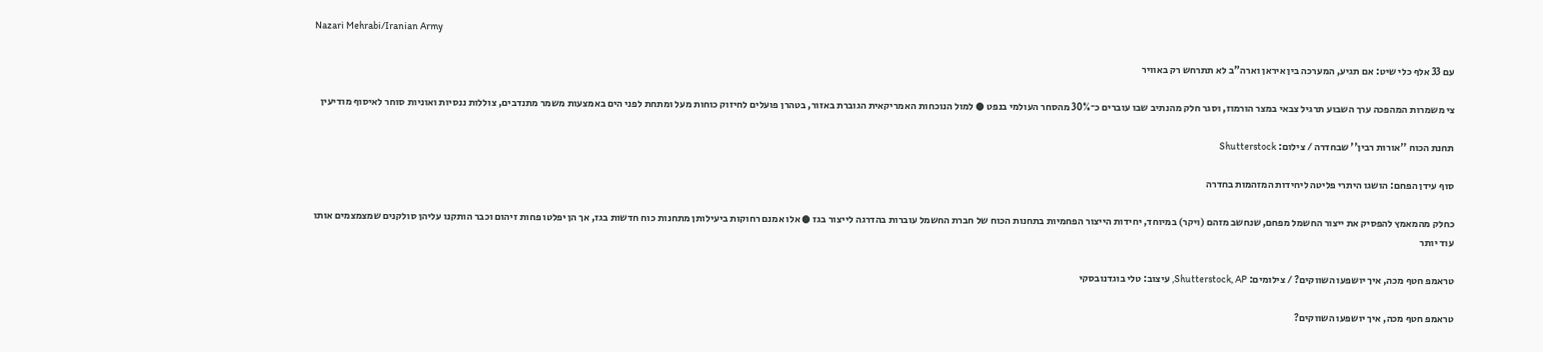Nazari Mehrabi/Iranian Army

עם 33 אלף כלי שיט: אם תגיע, המערכה בין איראן וארה"ב לא תתרחש רק באוויר

צי משמרות המהפכה ערך השבוע תרגיל צבאי במצר הורמוז, וסגר חלק מהנתיב שבו עוברים כ־30% מהסחר העולמי בנפט ● למול הנוכחות האמריקאית הגוברת באזור, בטהרן פועלים לחיזוק כוחות מעל ומתחת לפני הים באמצעות משמר מתנדבים, צוללות ננסיות ואוניות סוחר לאיסוף מודיעין

תחנת הכוח ''אורות רבין'' שבחדרה / צילום: Shutterstock

סוף עידן הפחם: הושגו היתרי פליטה ליחידות המזהמות בחדרה

כחלק מהמאמץ להפסיק את ייצור החשמל מפחם, שנחשב מזהם (ויקר) במיוחד, יחידות הייצור הפחמיות בתחנות הכוח של חברת החשמל עוברות בהדרגה לייצור בגז ● אלו אמנם רחוקות ביעילותן מתחנות כוח חדשות בגז, אך הן יפלטו פחות זיהום וכבר הותקנו עליהן סולקנים שמצמצמים אותו עוד יותר

טראמפ חטף מכה, איך יושפעו השווקים? / צילומים: Shutterstock, AP, עיצוב: טלי בוגדנובסקי

טראמפ חטף מכה, איך יושפעו השווקים?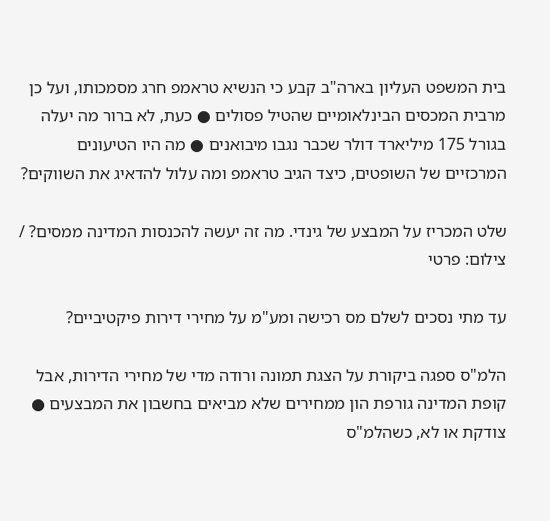בית המשפט העליון בארה"ב קבע כי הנשיא טראמפ חרג מסמכותו, ועל כן מרבית המכסים הבינלאומיים שהטיל פסולים ● כעת, לא ברור מה יעלה בגורל 175 מיליארד דולר שכבר נגבו מיבואנים ● מה היו הטיעונים המרכזיים של השופטים, כיצד הגיב טראמפ ומה עלול להדאיג את השווקים?

שלט המכריז על המבצע של גינדי. מה זה יעשה להכנסות המדינה ממסים? / צילום: פרטי

עד מתי נסכים לשלם מס רכישה ומע"מ על מחירי דירות פיקטיביים?

הלמ"ס ספגה ביקורת על הצגת תמונה ורודה מדי של מחירי הדירות, אבל קופת המדינה גורפת הון ממחירים שלא מביאים בחשבון את המבצעים ● צודקת או לא, כשהלמ"ס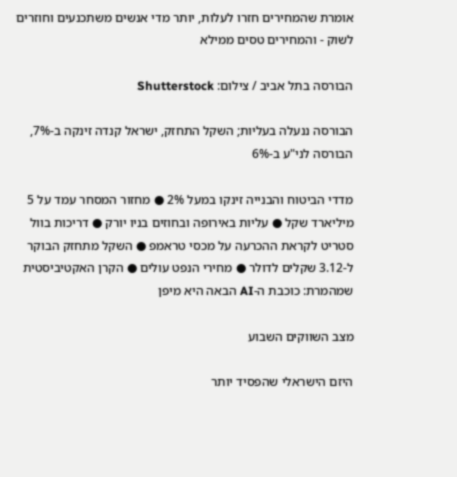אומרת שהמחירים חזרו לעלות, יותר מדי אנשים משתכנעים וחוזרים לשוק - והמחירים טסים ממילא

הבורסה בתל אביב / צילום: Shutterstock

הבורסה ננעלה בעליות; השקל התחזק, ישראל קנדה זינקה ב-7%, הבורסה לני"ע ב-6%

מדדי הביטוח והבנייה זינקו במעל 2% ● מחזור המסחר עמד על 5 מיליארד שקל ● עליות באירופה ובחוזים בניו יורק ● דריכות בוול סטריט לקראת ההכרעה על מכסי טראמפ ● השקל מתחזק הבוקר ל-3.12 שקלים לדולר ● מחירי הנפט עולים ● הקרן האקטיביסטית שמהמרת: כוכבת ה-AI הבאה היא מיפן

מצב השווקים השבוע

היזם הישראלי שהפסיד יותר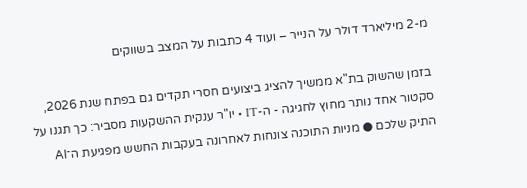מ-2 מיליארד דולר על הנייר – ועוד 4 כתבות על המצב בשווקים

בזמן שהשוק בת"א ממשיך להציג ביצועים חסרי תקדים גם בפתח שנת 2026, סקטור אחד נותר מחוץ לחגיגה - ה-IT • יו"ר ענקית ההשקעות מסביר: כך תגנו על התיק שלכם ● מניות התוכנה צונחות לאחרונה בעקבות החשש מפגיעת ה־AI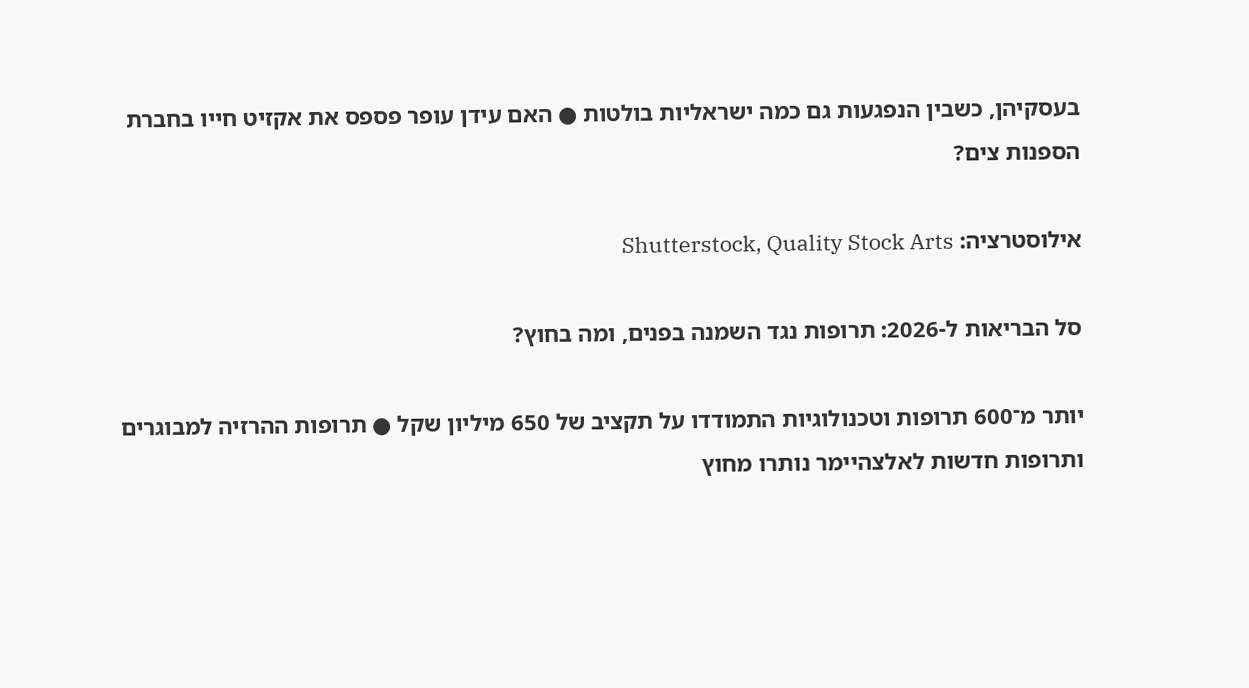בעסקיהן, כשבין הנפגעות גם כמה ישראליות בולטות ● האם עידן עופר פספס את אקזיט חייו בחברת הספנות צים?

אילוסטרציה: Shutterstock, Quality Stock Arts

סל הבריאות ל-2026: תרופות נגד השמנה בפנים, ומה בחוץ?

יותר מ־600 תרופות וטכנולוגיות התמודדו על תקציב של 650 מיליון שקל ● תרופות ההרזיה למבוגרים ותרופות חדשות לאלצהיימר נותרו מחוץ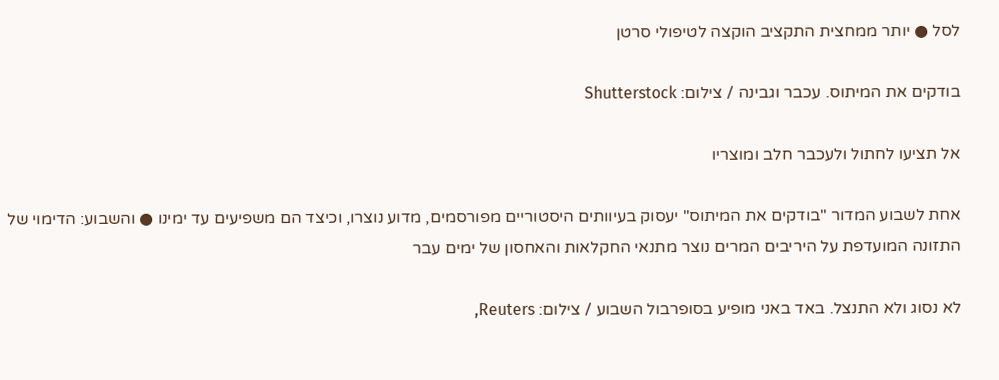לסל ● יותר ממחצית התקציב הוקצה לטיפולי סרטן

בודקים את המיתוס. עכבר וגבינה / צילום: Shutterstock

אל תציעו לחתול ולעכבר חלב ומוצריו

אחת לשבוע המדור "בודקים את המיתוס" יעסוק בעיוותים היסטוריים מפורסמים, מדוע נוצרו, וכיצד הם משפיעים עד ימינו ● והשבוע: הדימוי של התזונה המועדפת על היריבים המרים נוצר מתנאי החקלאות והאחסון של ימים עבר

לא נסוג ולא התנצל. באד באני מופיע בסופרבול השבוע / צילום: Reuters,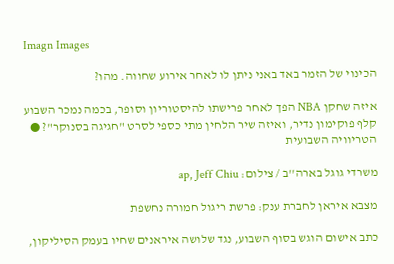Imagn Images

הכינוי של הזמר באד באני ניתן לו לאחר אירוע שחווה. מהו?

איזה שחקן NBA הפך לאחר פרישתו להיסטוריון וסופר, בכמה נמכר השבוע קלף פוקימון נדיר, ואיזה שיר הלחין מתי כספי לסרט "חגיגה בסנוקר"? ● הטריוויה השבועית

משרדי גוגל בארה''ב / צילום: ap, Jeff Chiu

מצבא איראן לחברת ענק: פרשת ריגול חמורה נחשפת

כתב אישום הוגש בסוף השבוע, נגד שלושה איראנים שחיו בעמק הסיליקון,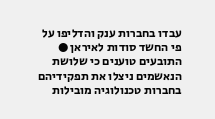עבדו בחברות ענק והדליפו על פי החשד סודות לאיראן ● התובעים טוענים כי שלושת הנאשמים ניצלו את תפקידיהם בחברות טכנולוגיה מובילות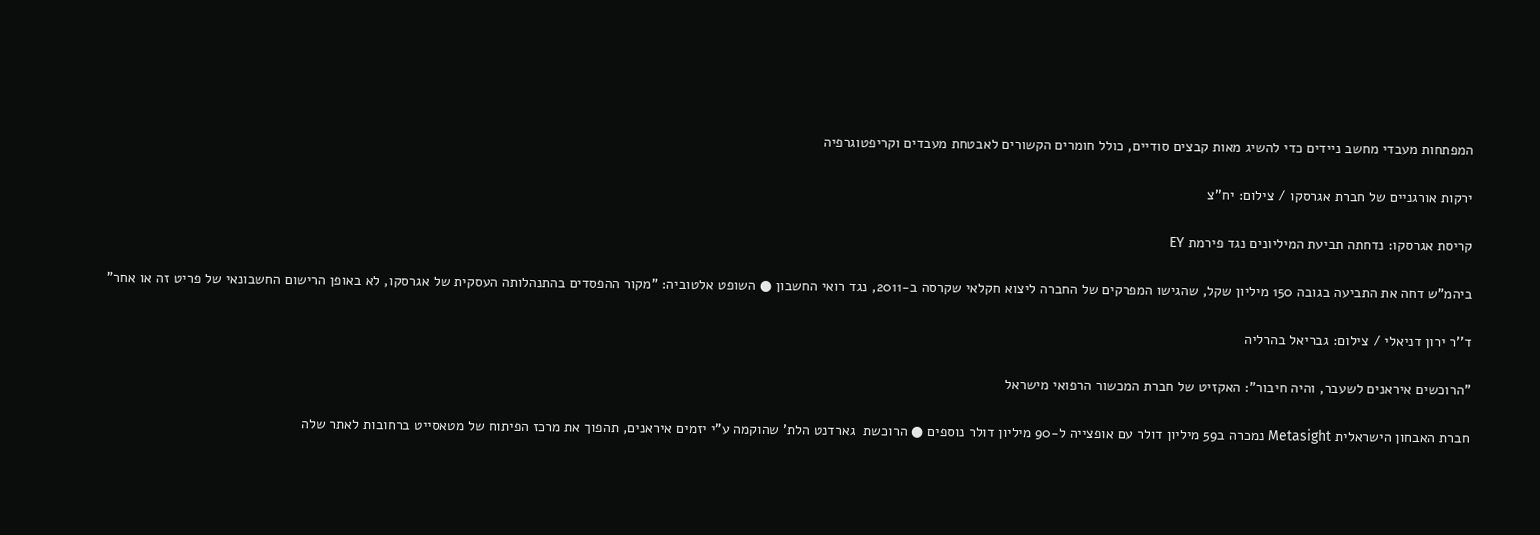המפתחות מעבדי מחשב ניידים כדי להשיג מאות קבצים סודיים, כולל חומרים הקשורים לאבטחת מעבדים וקריפטוגרפיה

ירקות אורגניים של חברת אגרסקו / צילום: יח''צ

קריסת אגרסקו: נדחתה תביעת המיליונים נגד פירמת EY

ביהמ"ש דחה את התביעה בגובה 150 מיליון שקל, שהגישו המפרקים של החברה ליצוא חקלאי שקרסה ב-2011, נגד רואי החשבון ● השופט אלטוביה: "מקור ההפסדים בהתנהלותה העסקית של אגרסקו, לא באופן הרישום החשבונאי של פריט זה או אחר"

ד''ר ירון דניאלי / צילום: גבריאל בהרליה

"הרוכשים איראנים לשעבר, והיה חיבור": האקזיט של חברת המכשור הרפואי מישראל

חברת האבחון הישראלית Metasight נמכרה ב59 מיליון דולר עם אופצייה ל-90 מיליון דולר נוספים ● הרוכשת  גארדנט הלת' שהוקמה ע"י יזמים איראנים, תהפוך את מרכז הפיתוח של מטאסייט ברחובות לאתר שלה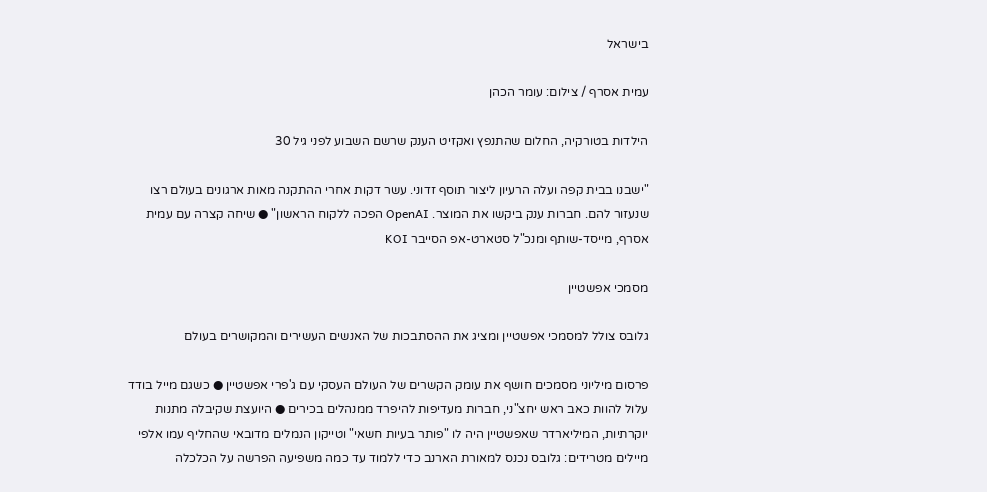בישראל

עמית אסרף / צילום: עומר הכהן

הילדות בטורקיה, החלום שהתנפץ ואקזיט הענק שרשם השבוע לפני גיל 30

"ישבנו בבית קפה ועלה הרעיון ליצור תוסף זדוני. עשר דקות אחרי ההתקנה מאות ארגונים בעולם רצו שנעזור להם. חברות ענק ביקשו את המוצר. OpenAI הפכה ללקוח הראשון" ● שיחה קצרה עם עמית אסרף, מייסד-שותף ומנכ"ל סטארט-אפ הסייבר KOI

מסמכי אפשטיין

גלובס צולל למסמכי אפשטיין ומציג את ההסתבכות של האנשים העשירים והמקושרים בעולם

פרסום מיליוני מסמכים חושף את עומק הקשרים של העולם העסקי עם ג'פרי אפשטיין ● כשגם מייל בודד עלול להוות כאב ראש יחצ"ני, חברות מעדיפות להיפרד ממנהלים בכירים ● היועצת שקיבלה מתנות יוקרתיות, המיליארדר שאפשטיין היה לו "פותר בעיות חשאי" וטייקון הנמלים מדובאי שהחליף עמו אלפי מיילים מטרידים: גלובס נכנס למאורת הארנב כדי ללמוד עד כמה משפיעה הפרשה על הכלכלה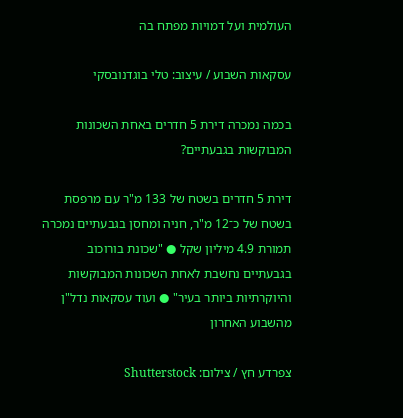העולמית ועל דמויות מפתח בה

עסקאות השבוע / עיצוב: טלי בוגדנובסקי

בכמה נמכרה דירת 5 חדרים באחת השכונות המבוקשות בגבעתיים?

דירת 5 חדרים בשטח של 133 מ"ר עם מרפסת בשטח של כ־12 מ"ר, חניה ומחסן בגבעתיים נמכרה תמורת 4.9 מיליון שקל ● "שכונת בורוכוב בגבעתיים נחשבת לאחת השכונות המבוקשות והיוקרתיות ביותר בעיר" ● ועוד עסקאות נדל"ן מהשבוע האחרון

צפרדע חץ / צילום: Shutterstock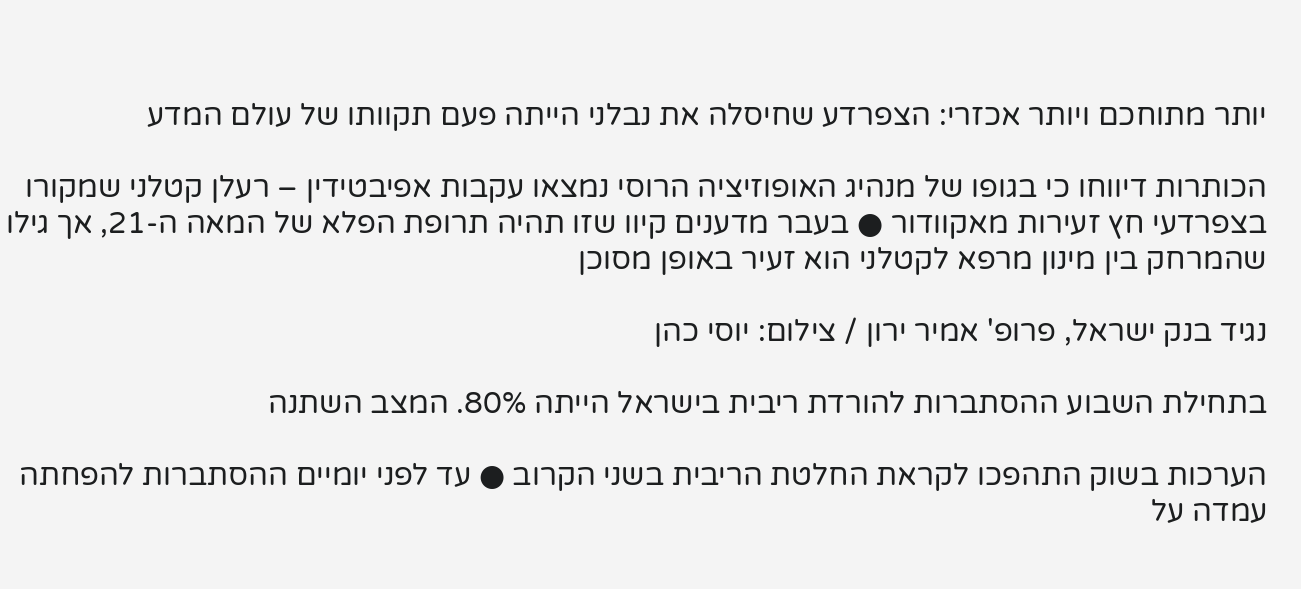יותר מתוחכם ויותר אכזרי: הצפרדע שחיסלה את נבלני הייתה פעם תקוותו של עולם המדע

הכותרות דיווחו כי בגופו של מנהיג האופוזיציה הרוסי נמצאו עקבות אפיבטידין – רעלן קטלני שמקורו בצפרדעי חץ זעירות מאקוודור ● בעבר מדענים קיוו שזו תהיה תרופת הפלא של המאה ה-21, אך גילו שהמרחק בין מינון מרפא לקטלני הוא זעיר באופן מסוכן

נגיד בנק ישראל, פרופ' אמיר ירון / צילום: יוסי כהן

בתחילת השבוע ההסתברות להורדת ריבית בישראל הייתה 80%. המצב השתנה

הערכות בשוק התהפכו לקראת החלטת הריבית בשני הקרוב ● עד לפני יומיים ההסתברות להפחתה עמדה על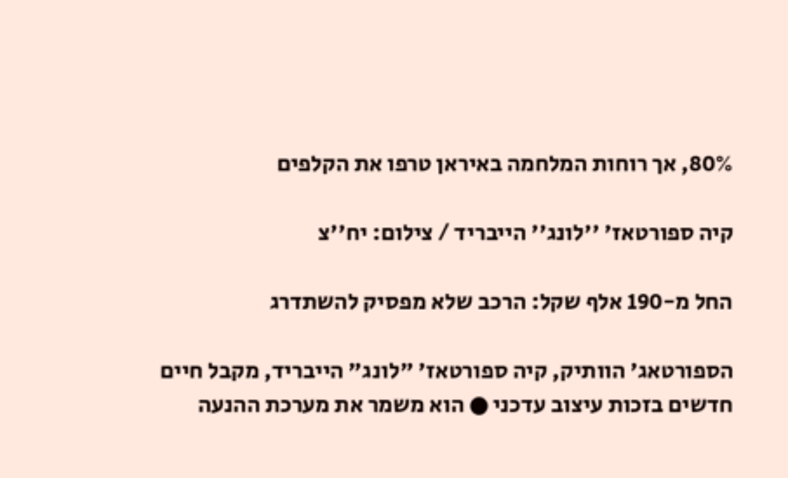80%, אך רוחות המלחמה באיראן טרפו את הקלפים

קיה ספורטאז' ''לונג'' הייבריד / צילום: יח''צ

החל מ-190 אלף שקל: הרכב שלא מפסיק להשתדרג

הספורטאג' הוותיק, קיה ספורטאז' "לונג" הייבריד, מקבל חיים חדשים בזכות עיצוב עדכני ● הוא משמר את מערכת ההנעה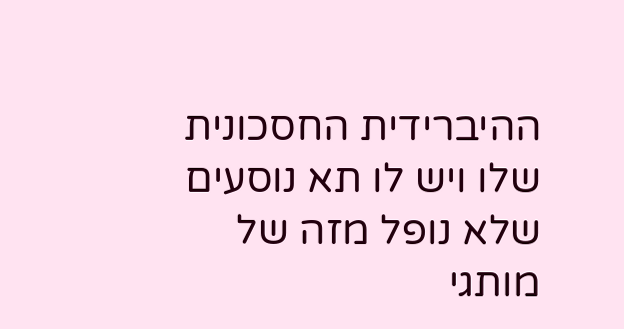ההיברידית החסכונית שלו ויש לו תא נוסעים שלא נופל מזה של מותגי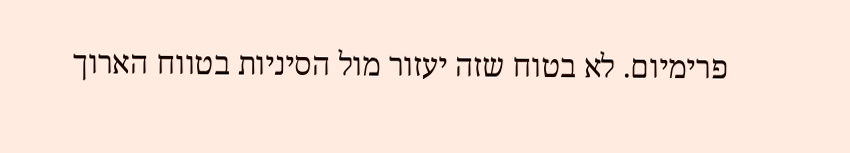פרימיום. לא בטוח שזה יעזור מול הסיניות בטווח הארוך